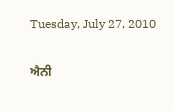Tuesday, July 27, 2010

ਐਨੀ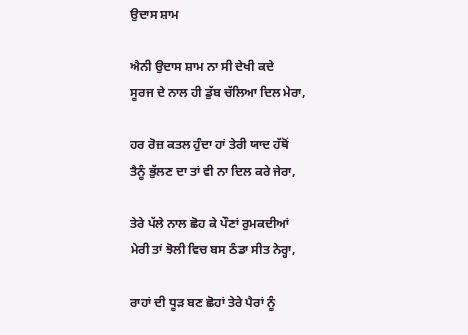ਉਦਾਸ ਸ਼ਾਮ

ਐਨੀ ਉਦਾਸ ਸ਼ਾਮ ਨਾ ਸੀ ਦੇਖੀ ਕਦੇ
ਸੂਰਜ ਦੇ ਨਾਲ ਹੀ ਡੁੱਬ ਚੱਲਿਆ ਦਿਲ ਮੇਰਾ,

ਹਰ ਰੋਜ਼ ਕਤਲ ਹੁੰਦਾ ਹਾਂ ਤੇਰੀ ਯਾਦ ਹੱਥੋਂ
ਤੈਨੂੰ ਭੁੱਲਣ ਦਾ ਤਾਂ ਵੀ ਨਾ ਦਿਲ ਕਰੇ ਜੇਰਾ,

ਤੇਰੇ ਪੱਲੇ ਨਾਲ ਛੋਹ ਕੇ ਪੌਣਾਂ ਰੁਮਕਦੀਆਂ
ਮੇਰੀ ਤਾਂ ਝੋਲੀ ਵਿਚ ਬਸ ਠੰਡਾ ਸੀਤ ਨੇਰ੍ਹਾ,

ਰਾਹਾਂ ਦੀ ਧੂੜ ਬਣ ਛੋਹਾਂ ਤੇਰੇ ਪੈਰਾਂ ਨੂੰ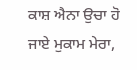ਕਾਸ਼ ਐਨਾ ਉਚਾ ਹੋ ਜਾਏ ਮੁਕਾਮ ਮੇਰਾ,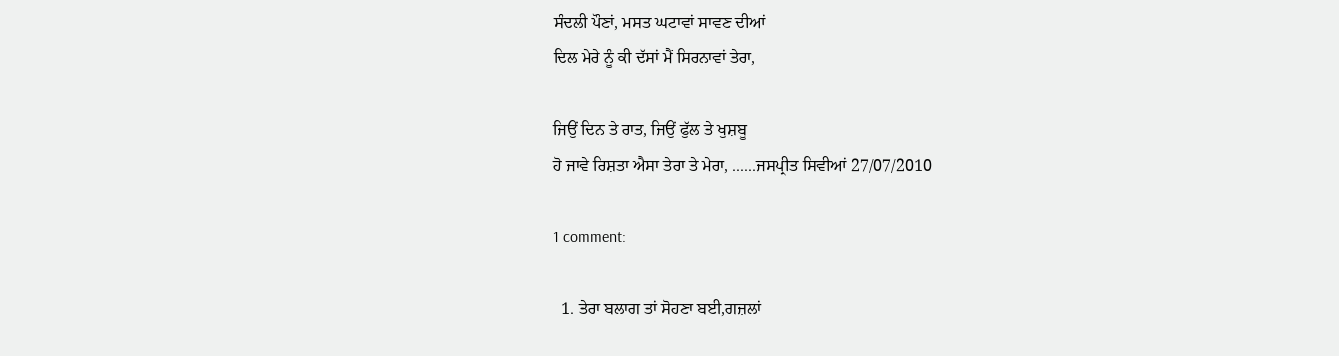ਸੰਦਲੀ ਪੌਣਾਂ, ਮਸਤ ਘਟਾਵਾਂ ਸਾਵਣ ਦੀਆਂ
ਦਿਲ ਮੇਰੇ ਨੂੰ ਕੀ ਦੱਸਾਂ ਮੈਂ ਸਿਰਨਾਵਾਂ ਤੇਰਾ,

ਜਿਉਂ ਦਿਨ ਤੇ ਰਾਤ, ਜਿਉਂ ਫੁੱਲ ਤੇ ਖੁਸ਼ਬੂ
ਹੋ ਜਾਵੇ ਰਿਸ਼ਤਾ ਐਸਾ ਤੇਰਾ ਤੇ ਮੇਰਾ, ......ਜਸਪ੍ਰੀਤ ਸਿਵੀਆਂ 27/07/2010

1 comment:

  1. ਤੇਰਾ ਬਲਾਗ ਤਾਂ ਸੋਹਣਾ ਬਈ,ਗਜ਼ਲਾਂ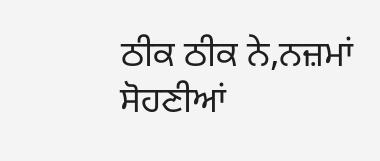ਠੀਕ ਠੀਕ ਨੇ,ਨਜ਼ਮਾਂ ਸੋਹਣੀਆਂ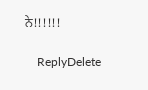ਨੇ!!!!!!

    ReplyDelete